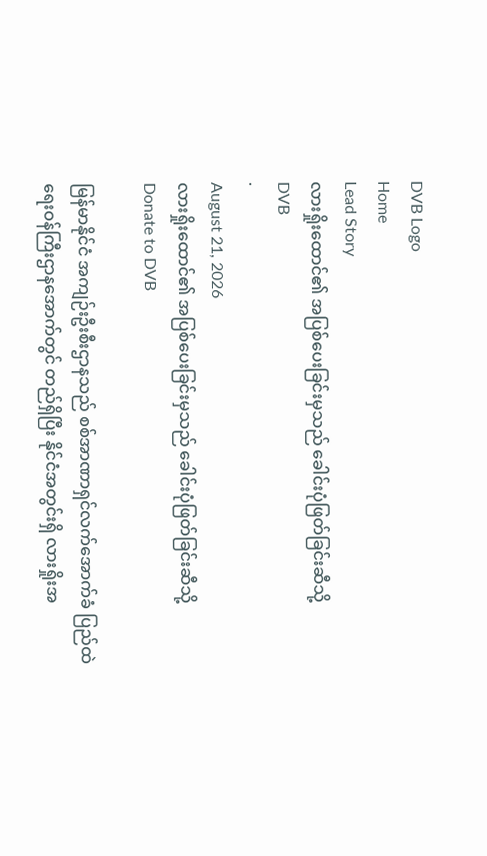DVB Logo
Home
Lead Story
လားရှိုးထောင်၏ အပြစ်ပေးခြင်းမှသည် ခေါင်းပုံဖြတ်ခြင်းဆီသို့
DVB
·
August 21, 2026
လားရှိုးထောင်၏ အပြစ်ပေးခြင်းမှသည် ခေါင်းပုံဖြတ်ခြင်းဆီသို့
Donate to DVB

မြန်မာနိုင်ငံ အကျဉ်းဦးစီးဌာနသည် စစ်အာဏာရှင်လက်အောက်ခံ ပြည်ထဲရေးဝန်ကြီးဌာနအောက်တွင် တည်ရှိပြီး နိုင်ငံအတွင်းရှိ လားရှိုးအ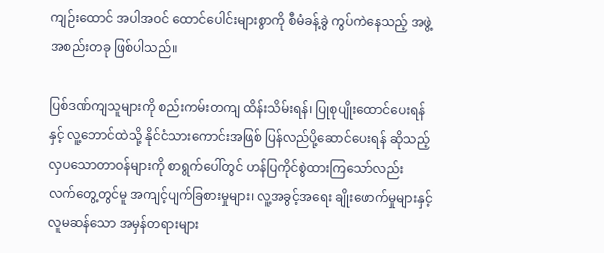ကျဉ်းထောင် အပါအဝင် ထောင်ပေါင်းများစွာကို စီမံခန့်ခွဲ ကွပ်ကဲနေသည့် အဖွဲ့အစည်းတခု ဖြစ်ပါသည်။

ပြစ်ဒဏ်ကျသူများကို စည်းကမ်းတကျ ထိန်းသိမ်းရန်၊ ပြုစုပျိုးထောင်ပေးရန်နှင့် လူ့ဘောင်ထဲသို့ နိုင်ငံသားကောင်းအဖြစ် ပြန်လည်ပို့ဆောင်ပေးရန် ဆိုသည့် လှပသောတာဝန်များကို စာရွက်ပေါ်တွင် ဟန်ပြကိုင်စွဲထားကြသော်လည်း လက်တွေ့တွင်မူ အကျင့်ပျက်ခြစားမှုများ၊ လူ့အခွင့်အရေး ချိုးဖောက်မှုများနှင့် လူမဆန်သော အမှန်တရားများ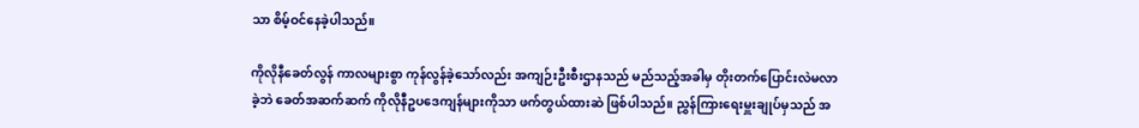သာ စိမ့်ဝင်နေခဲ့ပါသည်။

ကိုလိုနီခေတ်လွန် ကာလများစွာ ကုန်လွန်ခဲ့သော်လည်း အကျဉ်းဦးစီးဌာနသည် မည်သည့်အခါမှ တိုးတက်ပြောင်းလဲမလာခဲ့ဘဲ ခေတ်အဆက်ဆက် ကိုလိုနီဥပဒေကျန်များကိုသာ ဖက်တွယ်ထားဆဲ ဖြစ်ပါသည်။ ညွှန်ကြားရေးမှူးချုပ်မှသည် အ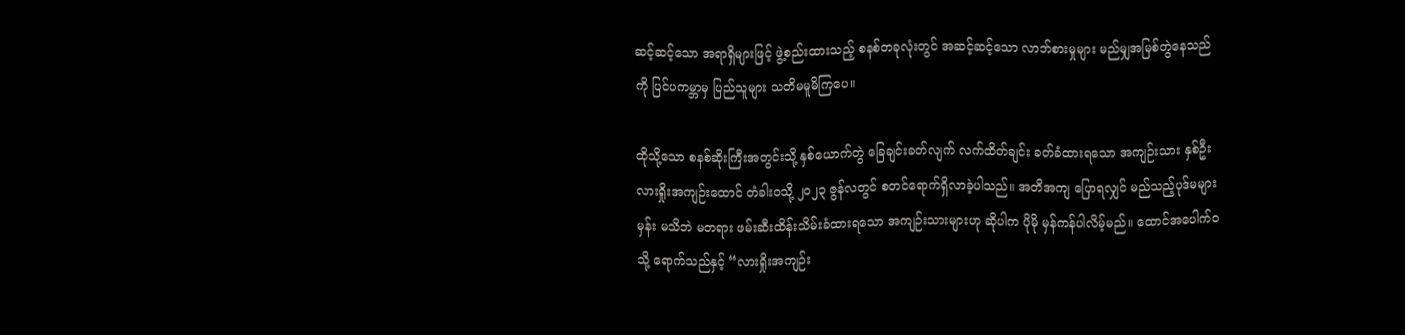ဆင့်ဆင့်သော အရာရှိများဖြင့် ဖွဲ့စည်းထားသည့် စနစ်တခုလုံးတွင် အဆင့်ဆင့်သော လာဘ်စားမှုများ မည်မျှအမြစ်တွဲနေသည်ကို ပြင်ပကမ္ဘာမှ ပြည်သူများ သတိမမူမိကြပေ။

ထိုသို့သော စနစ်ဆိုးကြီးအတွင်းသို့ နှစ်ယောက်တွဲ ခြေချင်းခတ်လျက် လက်ထိတ်ချင်း ခတ်ခံထားရသော အကျဉ်းသား နှစ်ဦး လားရှိုးအကျဉ်းထောင် တံခါးဝသို့ ၂၀၂၃ ဇွန်လတွင် စတင်ရောက်ရှိလာခဲ့ပါသည်။ အတိအကျ ပြောရလျှင် မည်သည့်ပုဒ်မများမှန်း မသိဘဲ မတရား ဖမ်းဆီးထိန်းသိမ်းခံထားရသော အကျဉ်းသားများဟု ဆိုပါက ပိုမို မှန်ကန်ပါလိမ့်မည်။ ထောင်အပေါက်ဝသို့ ရောက်သည်နှင့် “လားရှိုးအကျဉ်း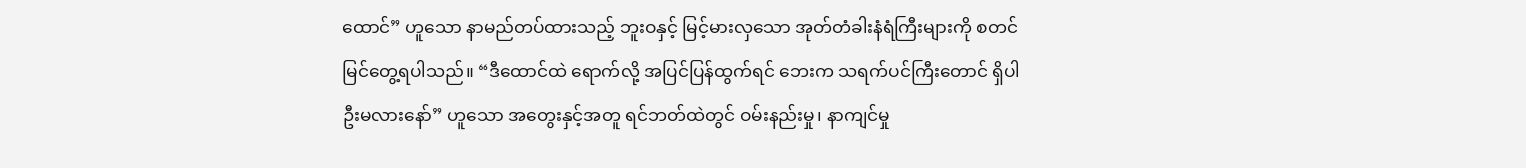ထောင်” ဟူသော နာမည်တပ်ထားသည့် ဘူးဝနှင့် မြင့်မားလှသော အုတ်တံခါးနံရံကြီးများကို စတင်မြင်တွေ့ရပါသည်။ “ဒီထောင်ထဲ ရောက်လို့ အပြင်ပြန်ထွက်ရင် ဘေးက သရက်ပင်ကြီးတောင် ရှိပါဦးမလားနော်” ဟူသော အတွေးနှင့်အတူ ရင်ဘတ်ထဲတွင် ဝမ်းနည်းမှု၊ နာကျင်မှု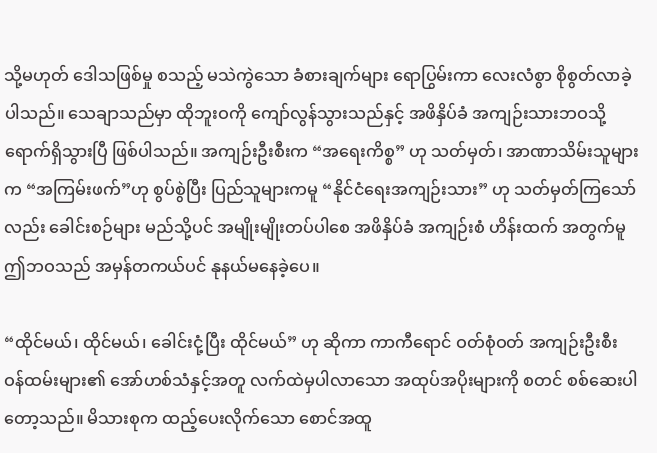သို့မဟုတ် ဒေါသဖြစ်မှု စသည့် မသဲကွဲသော ခံစားချက်များ ရောပြွမ်းကာ လေးလံစွာ စိုစွတ်လာခဲ့ပါသည်။ သေချာသည်မှာ ထိုဘူးဝကို ကျော်လွန်သွားသည်နှင့် အဖိနှိပ်ခံ အကျဉ်းသားဘဝသို့ ရောက်ရှိသွားပြီ ဖြစ်ပါသည်။ အကျဉ်းဦးစီးက “အရေးကိစ္စ” ဟု သတ်မှတ်၊ အာဏာသိမ်းသူများက “အကြမ်းဖက်”ဟု စွပ်စွဲပြီး ပြည်သူများကမူ “နိုင်ငံရေးအကျဉ်းသား” ဟု သတ်မှတ်ကြသော်လည်း ခေါင်းစဉ်များ မည်သို့ပင် အမျိုးမျိုးတပ်ပါစေ အဖိနှိပ်ခံ အကျဉ်းစံ ဟိန်းထက် အတွက်မူ ဤဘဝသည် အမှန်တကယ်ပင် နုနယ်မနေခဲ့ပေ။

“ထိုင်မယ်၊ ထိုင်မယ်၊ ခေါင်းငုံ့ပြီး ထိုင်မယ်” ဟု ဆိုကာ ကာကီရောင် ဝတ်စုံဝတ် အကျဉ်းဦးစီး ဝန်ထမ်းများ၏ အော်ဟစ်သံနှင့်အတူ လက်ထဲမှပါလာသော အထုပ်အပိုးများကို စတင် စစ်ဆေးပါတော့သည်။ မိသားစုက ထည့်ပေးလိုက်သော စောင်အထူ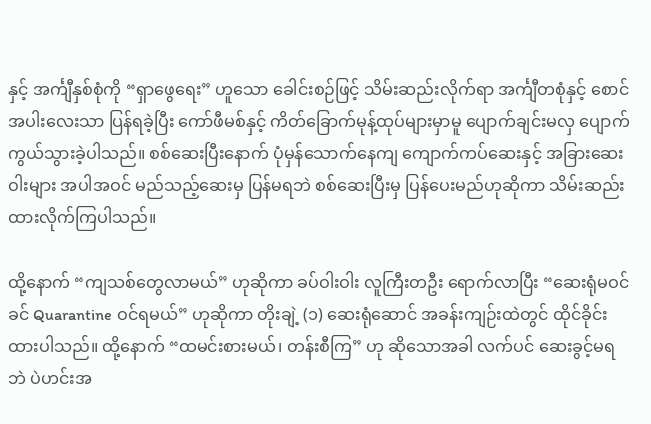နှင့် အင်္ကျီနှစ်စုံကို “ရှာဖွေရေး” ဟူသော ခေါင်းစဉ်ဖြင့် သိမ်းဆည်းလိုက်ရာ အင်္ကျီတစုံနှင့် စောင်အပါးလေးသာ ပြန်ရခဲ့ပြီး ကော်ဖီမစ်နှင့် ကိတ်ခြောက်မုန့်ထုပ်များမှာမူ ပျောက်ချင်းမလှ ပျောက်ကွယ်သွားခဲ့ပါသည်။ စစ်ဆေးပြီးနောက် ပုံမှန်သောက်နေကျ ကျောက်ကပ်ဆေးနှင့် အခြားဆေးဝါးများ အပါအဝင် မည်သည့်ဆေးမှ ပြန်မရဘဲ စစ်ဆေးပြီးမှ ပြန်ပေးမည်ဟုဆိုကာ သိမ်းဆည်းထားလိုက်ကြပါသည်။

ထို့နောက် “ကျသစ်တွေလာမယ်” ဟုဆိုကာ ခပ်ဝါးဝါး လူကြီးတဦး ရောက်လာပြီး “ဆေးရုံမဝင်ခင် Quarantine ဝင်ရမယ်” ဟုဆိုကာ တိုးချဲ့ (၁) ဆေးရုံဆောင် အခန်းကျဉ်းထဲတွင် ထိုင်ခိုင်းထားပါသည်။ ထို့နောက် “ထမင်းစားမယ်၊ တန်းစီကြ” ဟု ဆိုသောအခါ လက်ပင် ဆေးခွင့်မရဘဲ ပဲဟင်းအ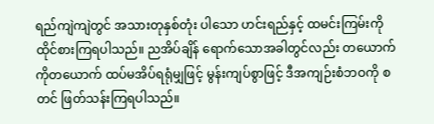ရည်ကျဲကျဲတွင် အသားတုနှစ်တုံး ပါသော ဟင်းရည်နှင့် ထမင်းကြမ်းကို ထိုင်စားကြရပါသည်။ ညအိပ်ချိန် ရောက်သောအခါတွင်လည်း တယောက်ကိုတယောက် ထပ်မအိပ်ရရုံမျှဖြင့် မွန်းကျပ်စွာဖြင့် ဒီအကျဉ်းစံဘဝကို စတင် ဖြတ်သန်းကြရပါသည်။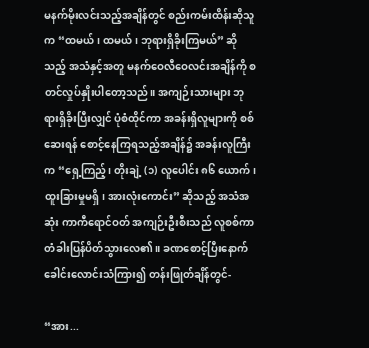မနက်မိုးလင်းသည့်အချိန်တွင် စည်းကမ်းထိန်းဆိုသူက “ထမယ်၊ ထမယ်၊ ဘုရားရှိခိုးကြမယ်” ဆိုသည့် အသံနှင့်အတူ မနက်ဝေလီဝေလင်းအချိန်ကို စတင်လှုပ်နှိုးပါတော့သည်။ အကျဉ်းသားများ ဘုရားရှိခိုးပြီးလျှင် ပုံစံထိုင်ကာ အခန်းရှိလူများကို စစ်ဆေးရန် စောင့်နေကြရသည့်အချိန်၌ အခန်းလူကြီးက “ရှေ့ကြည့်၊ တိုးချဲ့ (၁) လူပေါင်း ၈၆ ယောက်၊ ထူးခြားမှုမရှိ၊ အားလုံးကောင်း” ဆိုသည့် အသံအဆုံး ကာကီရောင်ဝတ် အကျဉ်းဦးစီးသည် လူစစ်ကာ တံခါးပြန်ပိတ်သွားလေ၏။ ခဏစောင့်ပြီးနောက် ခေါင်းလောင်းသံကြား၍ တန်းဖြုတ်ချိန်တွင်-

“အား...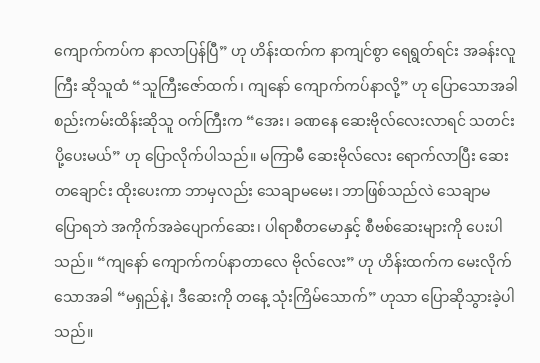ကျောက်ကပ်က နာလာပြန်ပြီ” ဟု ဟိန်းထက်က နာကျင်စွာ ရေရွတ်ရင်း အခန်းလူကြီး ဆိုသူထံ “သူကြီးဇော်ထက်၊ ကျနော် ကျောက်ကပ်နာလို့” ဟု ပြောသောအခါ စည်းကမ်းထိန်းဆိုသူ ဝက်ကြီးက “အေး၊ ခဏနေ ဆေးဗိုလ်လေးလာရင် သတင်းပို့ပေးမယ်” ဟု ပြောလိုက်ပါသည်။ မကြာမီ ဆေးဗိုလ်လေး ရောက်လာပြီး ဆေးတချောင်း ထိုးပေးကာ ဘာမှလည်း သေချာမမေး၊ ဘာဖြစ်သည်လဲ သေချာမပြောရဘဲ အကိုက်အခဲပျောက်ဆေး၊ ပါရာစီတမောနှင့် စီဗစ်ဆေးများကို ပေးပါသည်။ “ကျနော် ကျောက်ကပ်နာတာလေ ဗိုလ်လေး” ဟု ဟိန်းထက်က မေးလိုက်သောအခါ “မရှည်နဲ့၊ ဒီဆေးကို တနေ့ သုံးကြိမ်သောက်” ဟုသာ ပြောဆိုသွားခဲ့ပါသည်။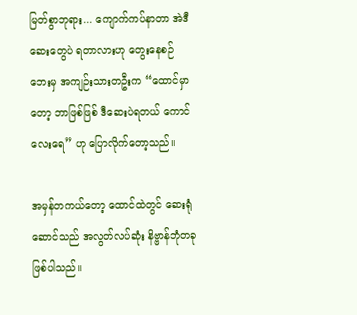မြတ်စွာဘုရား... ကျောက်ကပ်နာတာ အဲဒီဆေးတွေပဲ ရတာလားဟု တွေးနေစဉ် ဘေးမှ အကျဉ်းသားတဦးက “ထောင်မှာတော့ ဘာဖြစ်ဖြစ် ဒီဆေးပဲရတယ် ကောင်လေးရေ” ဟု ပြောလိုက်တော့သည်။

အမှန်တကယ်တော့ ထောင်ထဲတွင် ဆေးရုံဆောင်သည် အလွတ်လပ်ဆုံး နိဗ္ဗာန်ဘုံတခု ဖြစ်ပါသည်။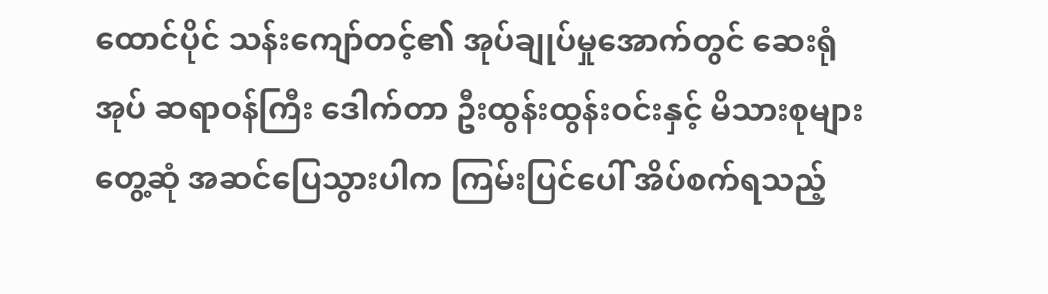ထောင်ပိုင် သန်းကျော်တင့်၏ အုပ်ချုပ်မှုအောက်တွင် ဆေးရုံအုပ် ဆရာဝန်ကြီး ဒေါက်တာ ဦးထွန်းထွန်းဝင်းနှင့် မိသားစုများ တွေ့ဆုံ အဆင်ပြေသွားပါက ကြမ်းပြင်ပေါ် အိပ်စက်ရသည့်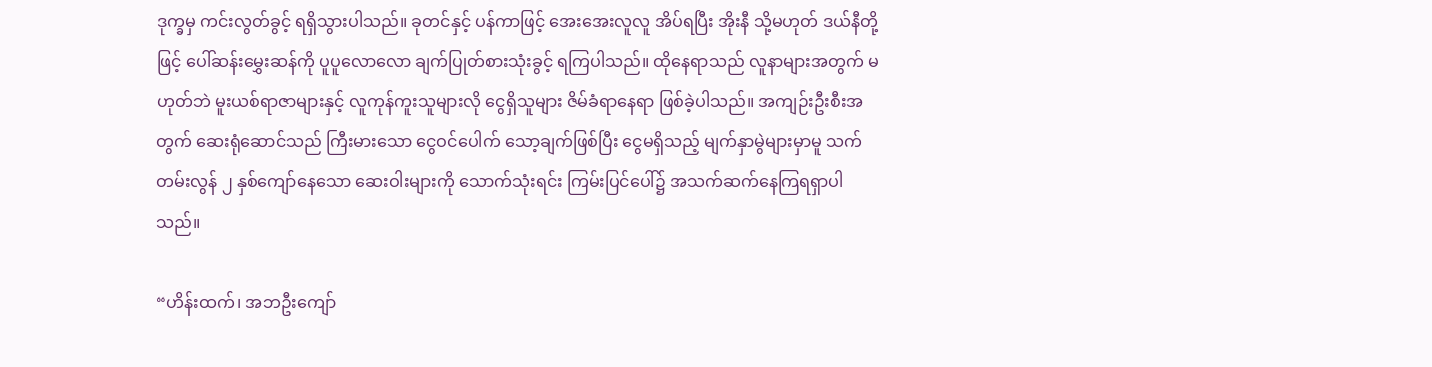ဒုက္ခမှ ကင်းလွတ်ခွင့် ရရှိသွားပါသည်။ ခုတင်နှင့် ပန်ကာဖြင့် အေးအေးလူလူ အိပ်ရပြီး အိုးနီ သို့မဟုတ် ဒယ်နီတို့ဖြင့် ပေါ်ဆန်းမွှေးဆန်ကို ပူပူလောလော ချက်ပြုတ်စားသုံးခွင့် ရကြပါသည်။ ထိုနေရာသည် လူနာများအတွက် မဟုတ်ဘဲ မူးယစ်ရာဇာများနှင့် လူကုန်ကူးသူများလို ငွေရှိသူများ ဇိမ်ခံရာနေရာ ဖြစ်ခဲ့ပါသည်။ အကျဉ်းဦးစီးအတွက် ဆေးရုံဆောင်သည် ကြီးမားသော ငွေဝင်ပေါက် သော့ချက်ဖြစ်ပြီး ငွေမရှိသည့် မျက်နှာမွဲများမှာမူ သက်တမ်းလွန် ၂ နှစ်ကျော်နေသော ဆေးဝါးများကို သောက်သုံးရင်း ကြမ်းပြင်ပေါ်၌ အသက်ဆက်နေကြရရှာပါသည်။

“ဟိန်းထက်၊ အဘဦးကျော်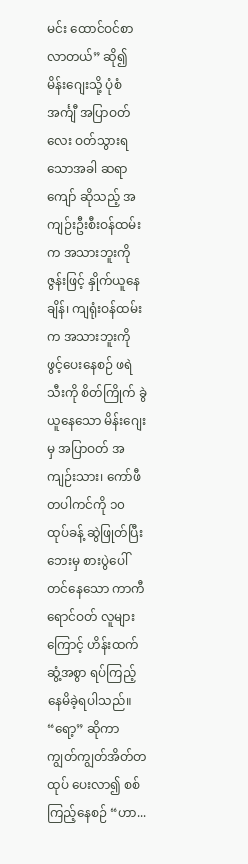မင်း ထောင်ဝင်စာ လာတယ်” ဆို၍ မိန်းဂျေးသို့ ပုံစံအင်္ကျီ အပြာဝတ်လေး ဝတ်သွားရသောအခါ ဆရာကျော် ဆိုသည့် အကျဉ်းဦးစီးဝန်ထမ်းက အသားဘူးကို ဇွန်းဖြင့် နှိုက်ယူနေချိန်၊ ကျရုံးဝန်ထမ်းက အသားဘူးကို ဖွင့်ပေးနေစဉ် ဖရဲသီးကို စိတ်ကြိုက် ခွဲယူနေသော မိန်းဂျေးမှ အပြာဝတ် အကျဉ်းသား၊ ကော်ဖီတပါကင်ကို ၁၀ ထုပ်ခန့် ဆွဲဖြုတ်ပြီး ဘေးမှ စားပွဲပေါ် တင်နေသော ကာကီရောင်ဝတ် လူများကြောင့် ဟိန်းထက် ဆွံ့အစွာ ရပ်ကြည့်နေမိခဲ့ရပါသည်။ “ရော့” ဆိုကာ ကျွတ်ကျွတ်အိတ်တထုပ် ပေးလာ၍ စစ်ကြည့်နေစဉ် “ဟာ...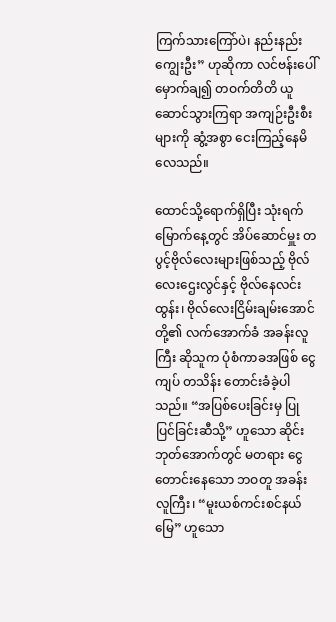ကြက်သားကြော်ပဲ၊ နည်းနည်းကျွေးဦး” ဟုဆိုကာ လင်ဗန်းပေါ် မှောက်ချ၍ တဝက်တိတိ ယူဆောင်သွားကြရာ အကျဉ်းဦးစီးများကို ဆွံ့အစွာ ငေးကြည့်နေမိလေသည်။

ထောင်သို့ရောက်ရှိပြီး သုံးရက်မြောက်နေ့တွင် အိပ်ဆောင်မှူး တပွင့်ဗိုလ်လေးများဖြစ်သည့် ဗိုလ်လေးဌေးလွင်နှင့် ဗိုလ်နေလင်းထွန်း၊ ဗိုလ်လေးငြိမ်းချမ်းအောင်တို့၏ လက်အောက်ခံ အခန်းလူကြီး ဆိုသူက ပုံစံကာခအဖြစ် ငွေကျပ် တသိန်း တောင်းခံခဲ့ပါသည်။ “အပြစ်ပေးခြင်းမှ ပြုပြင်ခြင်းဆီသို့” ဟူသော ဆိုင်းဘုတ်အောက်တွင် မတရား ငွေတောင်းနေသော ဘဝတူ အခန်းလူကြီး၊ “မူးယစ်ကင်းစင်နယ်မြေ” ဟူသော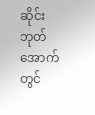ဆိုင်းဘုတ်အောက်တွင်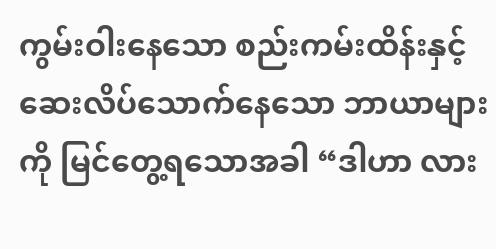ကွမ်းဝါးနေသော စည်းကမ်းထိန်းနှင့် ဆေးလိပ်သောက်နေသော ဘာယာများကို မြင်တွေ့ရသောအခါ “ဒါဟာ လား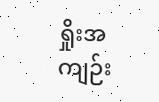ရှိုးအကျဉ်း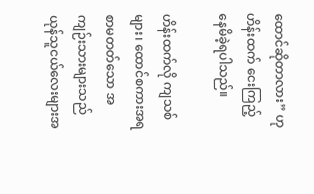ထောင်ဆိုတာလား” ဟု ဟိန်းထက် ငေးကြည့်နေမိခဲ့ရပါသည်။

ဟိန်းထက်လို ကျသစ်များ၊ ထောင်စကားအရ စာမတတ်သော အကျဉ်းသားများသည် ယုန်သူငယ်လေးများအ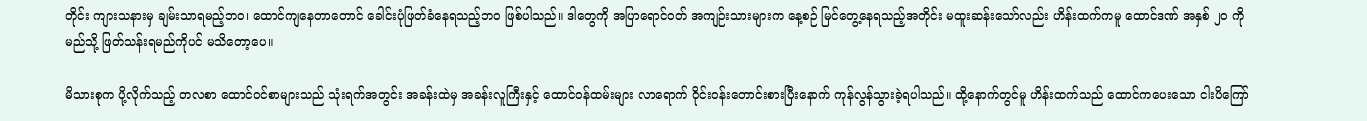တိုင်း ကျားသနားမှ ချမ်းသာရမည့်ဘဝ၊ ထောင်ကျနေတာတောင် ခေါင်းပုံဖြတ်ခံနေရသည့်ဘဝ ဖြစ်ပါသည်။ ဒါတွေကို အပြာရောင်ဝတ် အကျဉ်းသားများက နေ့စဉ် မြင်တွေ့နေရသည့်အတိုင်း မထူးဆန်းသော်လည်း ဟိန်းထက်ကမူ ထောင်ဒဏ် အနှစ် ၂၀ ကို မည်သို့ ဖြတ်သန်းရမည်ကိုပင် မသိတော့ပေ။

မိသားစုက ပို့လိုက်သည့် တလစာ ထောင်ဝင်စာများသည် သုံးရက်အတွင်း အခန်းထဲမှ အခန်းလူကြီးနှင့် ထောင်ဝန်ထမ်းများ လာရောက် ဝိုင်းဝန်းတောင်းစားပြီးနောက် ကုန်လွန်သွားခဲ့ရပါသည်။ ထို့နောက်တွင်မူ ဟိန်းထက်သည် ထောင်ကပေးသော ငါးပိကြော်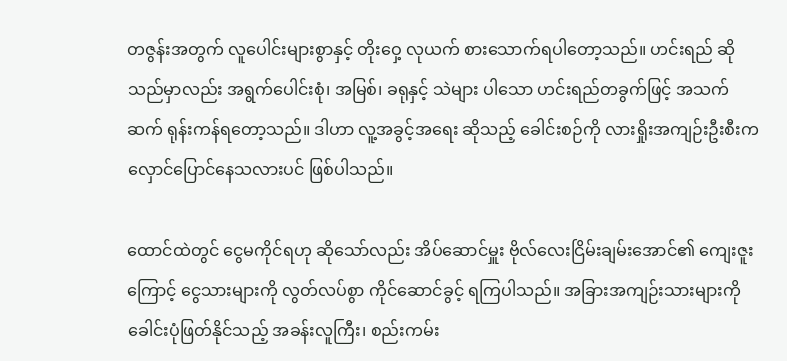တဇွန်းအတွက် လူပေါင်းများစွာနှင့် တိုးဝှေ့ လုယက် စားသောက်ရပါတော့သည်။ ဟင်းရည် ဆိုသည်မှာလည်း အရွက်ပေါင်းစုံ၊ အမြစ်၊ ခရုနှင့် သဲများ ပါသော ဟင်းရည်တခွက်ဖြင့် အသက်ဆက် ရုန်းကန်ရတော့သည်။ ဒါဟာ လူ့အခွင့်အရေး ဆိုသည့် ခေါင်းစဉ်ကို လားရှိုးအကျဉ်းဦးစီးက လှောင်ပြောင်နေသလားပင် ဖြစ်ပါသည်။

ထောင်ထဲတွင် ငွေမကိုင်ရဟု ဆိုသော်လည်း အိပ်ဆောင်မှူး ဗိုလ်လေးငြိမ်းချမ်းအောင်၏ ကျေးဇူးကြောင့် ငွေသားများကို လွတ်လပ်စွာ ကိုင်ဆောင်ခွင့် ရကြပါသည်။ အခြားအကျဉ်းသားများကို ခေါင်းပုံဖြတ်နိုင်သည့် အခန်းလူကြီး၊ စည်းကမ်း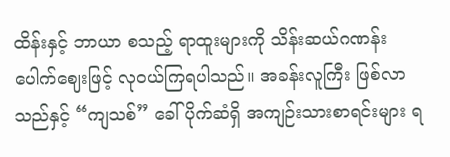ထိန်းနှင့် ဘာယာ စသည့် ရာထူးများကို သိန်းဆယ်ဂဏန်း ပေါက်ဈေးဖြင့် လုဝယ်ကြရပါသည်။ အခန်းလူကြီး ဖြစ်လာသည်နှင့် “ကျသစ်” ခေါ် ပိုက်ဆံရှိ အကျဉ်းသားစာရင်းများ ရ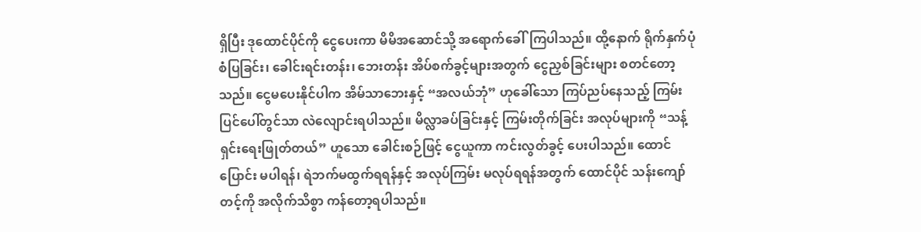ရှိပြီး ဒုထောင်ပိုင်ကို ငွေပေးကာ မိမိအဆောင်သို့ အရောက်ခေါ်ကြပါသည်။ ထို့နောက် ရိုက်နှက်ပုံစံပြခြင်း၊ ခေါင်းရင်းတန်း၊ ဘေးတန်း အိပ်စက်ခွင့်များအတွက် ငွေညှစ်ခြင်းများ စတင်တော့သည်။ ငွေမပေးနိုင်ပါက အိမ်သာဘေးနှင့် “အလယ်ဘုံ” ဟုခေါ်သော ကြပ်ညပ်နေသည့် ကြမ်းပြင်ပေါ်တွင်သာ လဲလျောင်းရပါသည်။ မိလ္လာခပ်ခြင်းနှင့် ကြမ်းတိုက်ခြင်း အလုပ်များကို “သန့်ရှင်းရေးဖြုတ်တယ်” ဟူသော ခေါင်းစဉ်ဖြင့် ငွေယူကာ ကင်းလွတ်ခွင့် ပေးပါသည်။ ထောင်ပြောင်း မပါရန်၊ ရဲဘက်မထွက်ရရန်နှင့် အလုပ်ကြမ်း မလုပ်ရရန်အတွက် ထောင်ပိုင် သန်းကျော်တင့်ကို အလိုက်သိစွာ ကန်တော့ရပါသည်။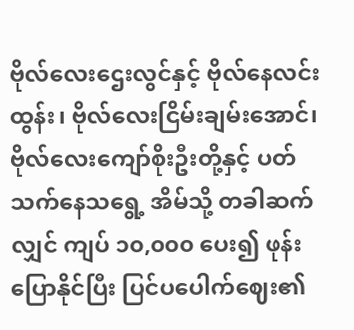ဗိုလ်လေးဌေးလွင်နှင့် ဗိုလ်နေလင်းထွန်း၊ ဗိုလ်လေးငြိမ်းချမ်းအောင်၊ ဗိုလ်လေးကျော်စိုးဦးတို့နှင့် ပတ်သက်နေသရွေ့ အိမ်သို့ တခါဆက်လျှင် ကျပ် ၁၀,၀၀၀ ပေး၍ ဖုန်းပြောနိုင်ပြီး ပြင်ပပေါက်ဈေး၏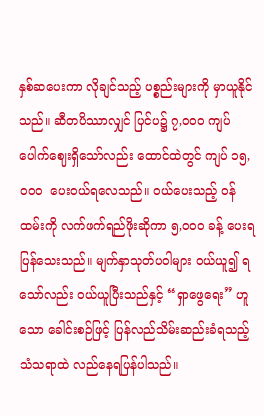နှစ်ဆပေးကာ လိုချင်သည့် ပစ္စည်းများကို မှာယူနိုင်သည်။ ဆီတပိဿာလျှင် ပြင်ပ၌ ၇,၀၀၀ ကျပ် ပေါက်ဈေးရှိသော်လည်း ထောင်ထဲတွင် ကျပ် ၁၅,၀၀၀  ပေးဝယ်ရလေသည်။ ဝယ်ပေးသည့် ဝန်ထမ်းကို လက်ဖက်ရည်ဖိုးဆိုကာ ၅,၀၀၀ ခန့် ပေးရပြန်သေးသည်။ မျက်နှာသုတ်ပဝါများ ဝယ်ယူ၍ ရသော်လည်း ဝယ်ယူပြီးသည်နှင့် “ရှာဖွေရေး” ဟူသော ခေါင်းစဉ်ဖြင့် ပြန်လည်သိမ်းဆည်းခံရသည့် သံသရာထဲ လည်နေရပြန်ပါသည်။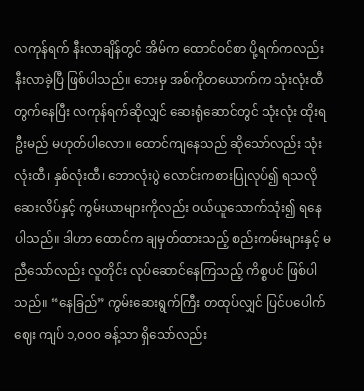လကုန်ရက် နီးလာချိန်တွင် အိမ်က ထောင်ဝင်စာ ပို့ရက်ကလည်း နီးလာခဲ့ပြီ ဖြစ်ပါသည်။ ဘေးမှ အစ်ကိုတယောက်က သုံးလုံးထီ တွက်နေပြီး လကုန်ရက်ဆိုလျှင် ဆေးရုံဆောင်တွင် သုံးလုံး ထိုးရဦးမည် မဟုတ်ပါလော။ ထောင်ကျနေသည် ဆိုသော်လည်း သုံးလုံးထီ၊ နှစ်လုံးထီ၊ ဘောလုံးပွဲ လောင်းကစားပြုလုပ်၍ ရသလို ဆေးလိပ်နှင့် ကွမ်းယာများကိုလည်း ဝယ်ယူသောက်သုံး၍ ရနေပါသည်။ ဒါဟာ ထောင်က ချမှတ်ထားသည့် စည်းကမ်းများနှင့် မညီသော်လည်း လူတိုင်း လုပ်ဆောင်နေကြသည့် ကိစ္စပင် ဖြစ်ပါသည်။ “နေခြည်” ကွမ်းဆေးရွက်ကြီး တထုပ်လျှင် ပြင်ပပေါက်ဈေး ကျပ် ၁,၀၀၀ ခန့်သာ ရှိသော်လည်း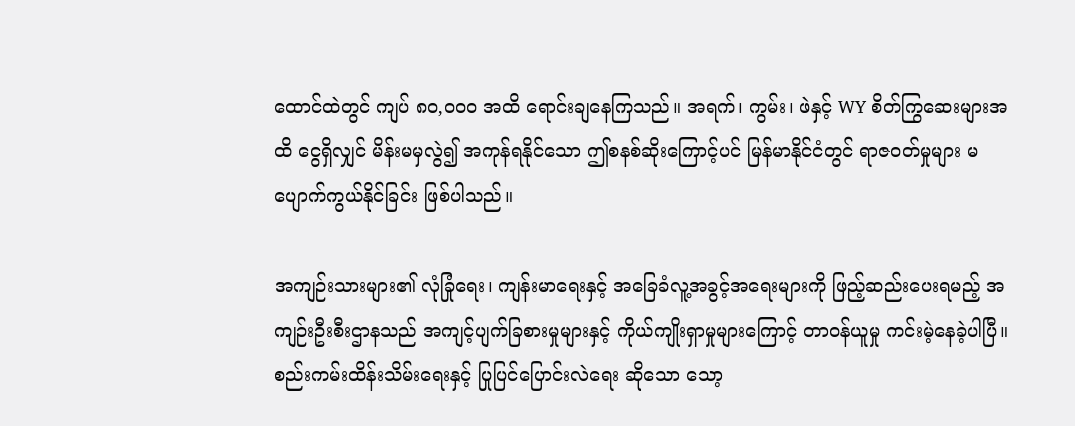ထောင်ထဲတွင် ကျပ် ၈၀,၀၀၀ အထိ ရောင်းချနေကြသည်။ အရက်၊ ကွမ်း၊ ဖဲနှင့် WY စိတ်ကြွဆေးများအထိ ငွေရှိလျှင် မိန်းမမှလွဲ၍ အကုန်ရနိုင်သော ဤစနစ်ဆိုးကြောင့်ပင် မြန်မာနိုင်ငံတွင် ရာဇဝတ်မှုများ မပျောက်ကွယ်နိုင်ခြင်း ဖြစ်ပါသည်။

အကျဉ်းသားများ၏ လုံခြုံရေး၊ ကျန်းမာရေးနှင့် အခြေခံလူ့အခွင့်အရေးများကို ဖြည့်ဆည်းပေးရမည့် အကျဉ်းဦးစီးဌာနသည် အကျင့်ပျက်ခြစားမှုများနှင့် ကိုယ်ကျိုးရှာမှုများကြောင့် တာဝန်ယူမှု ကင်းမဲ့နေခဲ့ပါပြီ။ စည်းကမ်းထိန်းသိမ်းရေးနှင့် ပြုပြင်ပြောင်းလဲရေး ဆိုသော သော့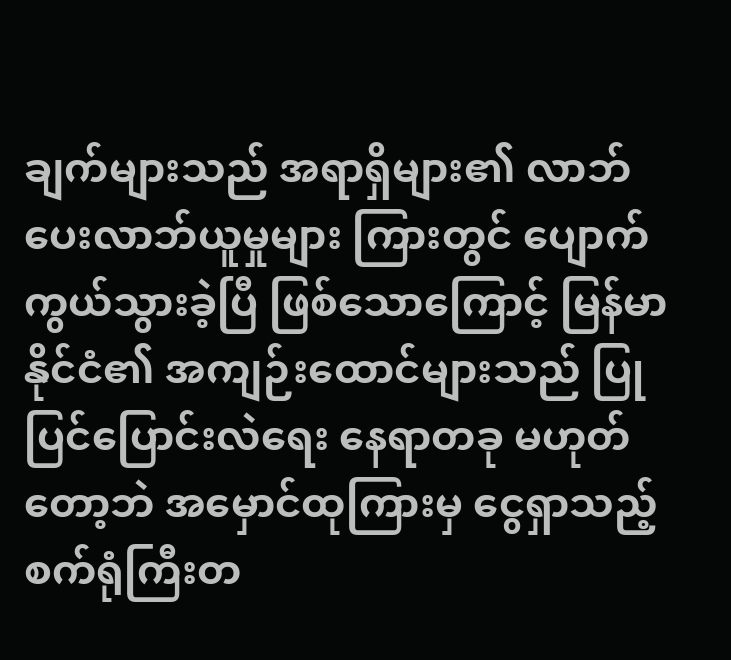ချက်များသည် အရာရှိများ၏ လာဘ်ပေးလာဘ်ယူမှုများ ကြားတွင် ပျောက်ကွယ်သွားခဲ့ပြီ ဖြစ်သောကြောင့် မြန်မာနိုင်ငံ၏ အကျဉ်းထောင်များသည် ပြုပြင်ပြောင်းလဲရေး နေရာတခု မဟုတ်တော့ဘဲ အမှောင်ထုကြားမှ ငွေရှာသည့် စက်ရုံကြီးတ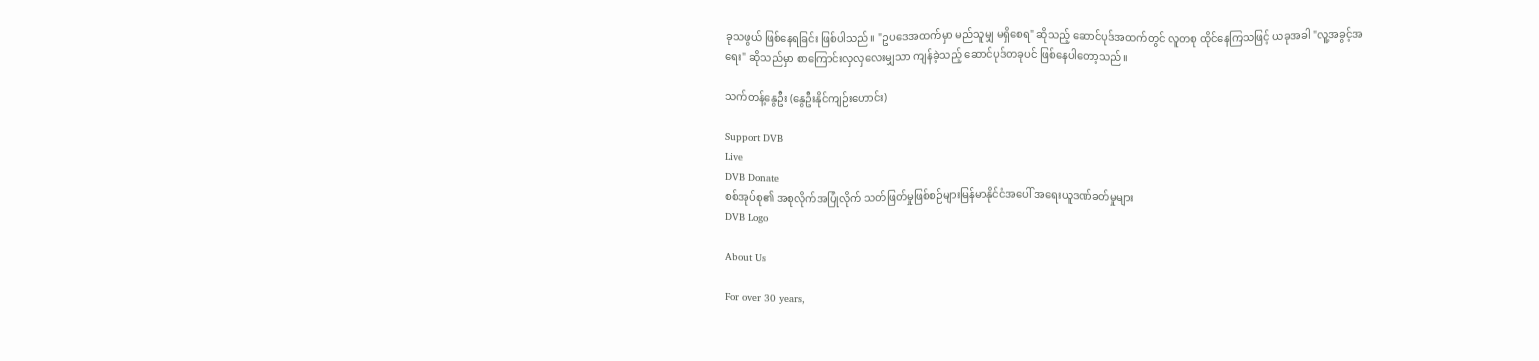ခုသဖွယ် ဖြစ်နေရခြင်း ဖြစ်ပါသည်။ "ဥပဒေအထက်မှာ မည်သူမျှ မရှိစေရ" ဆိုသည့် ဆောင်ပုဒ်အထက်တွင် လူတစု ထိုင်နေကြသဖြင့် ယခုအခါ "လူ့အခွင့်အရေး" ဆိုသည်မှာ စာကြောင်းလှလှလေးမျှသာ ကျန်ခဲ့သည့် ဆောင်ပုဒ်တခုပင် ဖြစ်နေပါတော့သည်။

သက်တန့်နွေဦး (နွေဦးနိုင်ကျဉ်းဟောင်း)

Support DVB
Live
DVB Donate
စစ်အုပ်စု၏ အစုလိုက်အပြုံလိုက် သတ်ဖြတ်မှုဖြစ်စဉ်များမြန်မာနိုင်ငံအပေါ် အရေးယူဒဏ်ခတ်မှုများ
DVB Logo

About Us

For over 30 years,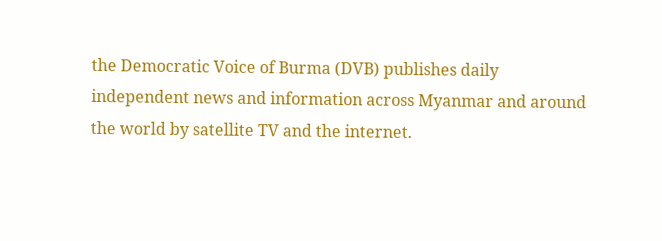the Democratic Voice of Burma (DVB) publishes daily independent news and information across Myanmar and around the world by satellite TV and the internet.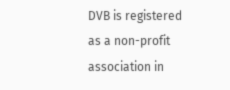DVB is registered as a non-profit association in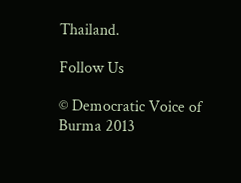Thailand.

Follow Us

© Democratic Voice of Burma 2013